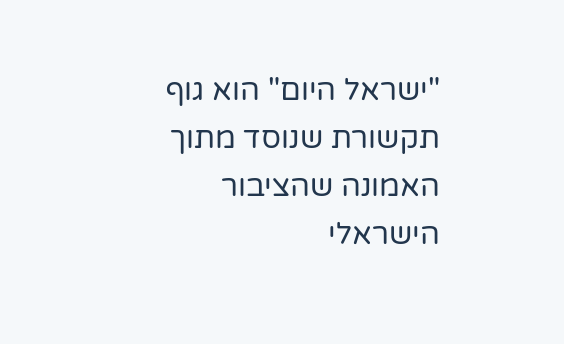"ישראל היום" הוא גוף תקשורת שנוסד מתוך האמונה שהציבור הישראלי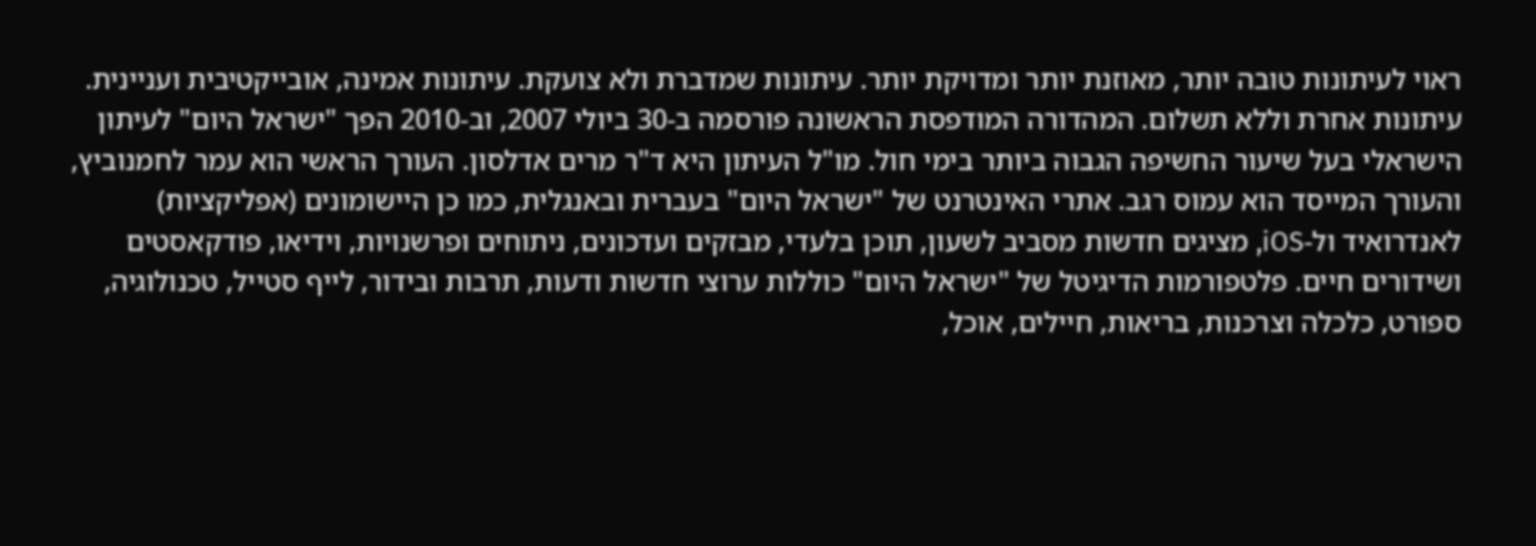ראוי לעיתונות טובה יותר, מאוזנת יותר ומדויקת יותר. עיתונות שמדברת ולא צועקת. עיתונות אמינה, אובייקטיבית ועניינית. עיתונות אחרת וללא תשלום. המהדורה המודפסת הראשונה פורסמה ב-30 ביולי 2007, וב-2010 הפך "ישראל היום" לעיתון הישראלי בעל שיעור החשיפה הגבוה ביותר בימי חול. מו"ל העיתון היא ד"ר מרים אדלסון. העורך הראשי הוא עמר לחמנוביץ, והעורך המייסד הוא עמוס רגב. אתרי האינטרנט של "ישראל היום" בעברית ובאנגלית, כמו כן היישומונים (אפליקציות) לאנדרואיד ול-iOS, מציגים חדשות מסביב לשעון, תוכן בלעדי, מבזקים ועדכונים, ניתוחים ופרשנויות, וידיאו, פודקאסטים ושידורים חיים. פלטפורמות הדיגיטל של "ישראל היום" כוללות ערוצי חדשות ודעות, תרבות ובידור, לייף סטייל, טכנולוגיה, ספורט, כלכלה וצרכנות, בריאות, חיילים, אוכל,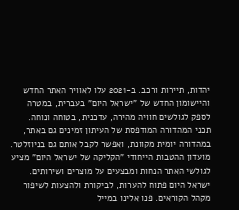יהדות, תיירות ורכב. ב-2021 עלו לאוויר האתר החדש והיישומון החדש של "ישראל היום" בעברית, במטרה לספק לגולשים חוויה מהירה, עדכנית, בטוחה ונוחה. תכני המהדורה המודפסת של העיתון זמינים גם באתר, במהדורה יומית מקוונת, ואפשר לקבל אותם גם בניוזלטר. מועדון ההטבות הייחודי "הקליקה של ישראל היום" מציע לגולשי האתר הנחות ומבצעים על מוצרים ושירותים. ישראל היום פתוח להערות, לביקורת ולהצעות לשיפור מקהל הקוראים. פנו אלינו במייל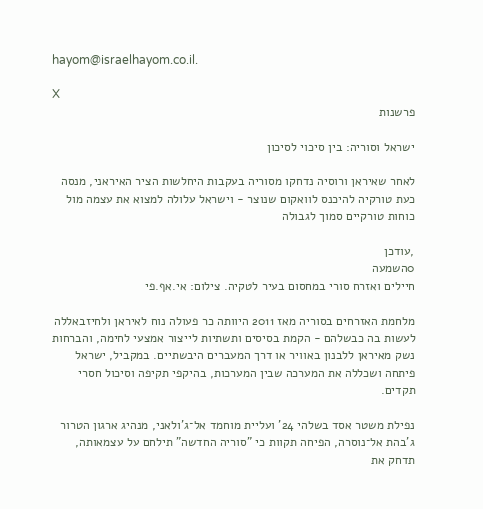hayom@israelhayom.co.il.

X
פרשנות

ישראל וסוריה: בין סיכוי לסיכון

לאחר שאיראן ורוסיה נדחקו מסוריה בעקבות היחלשות הציר האיראני, מנסה כעת טורקיה להיכנס לוואקום שנוצר - וישראל עלולה למצוא את עצמה מול כוחות טורקיים סמוך לגבולה

,עודכן
0השמעה
חיילים ואזרח סורי במחסום בעיר לטקיה. צילום: אי.אף.פי

מלחמת האזרחים בסוריה מאז 2011 היוותה כר פעולה נוח לאיראן ולחיזבאללה לעשות בה כבשלהם - הקמת בסיסים ותשתיות לייצור אמצעי לחימה, והברחות נשק מאיראן ללבנון באוויר או דרך המעברים היבשתיים. במקביל, ישראל פיתחה ושכללה את המערכה שבין המערכות, בהיקפי תקיפה וסיכול חסרי תקדים.

נפילת משטר אסד בשלהי 24' ועליית מוחמד אל־ג'ולאני, מנהיג ארגון הטרור ג'בהת אל־נוסרה, הפיחה תקוות כי "סוריה החדשה" תילחם על עצמאותה, תדחק את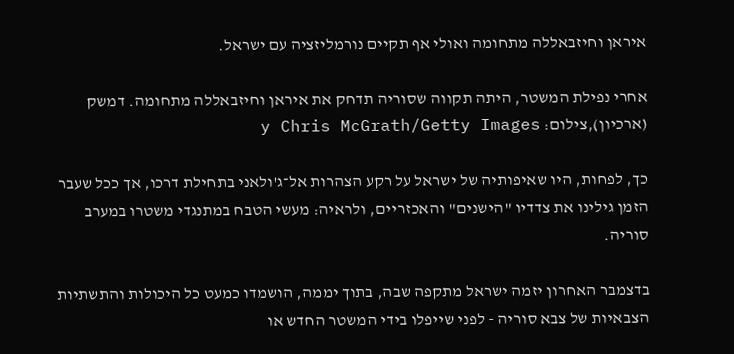איראן וחיזבאללה מתחומה ואולי אף תקיים נורמליזציה עם ישראל.

אחרי נפילת המשטר, היתה תקווה שסוריה תדחק את איראן וחיזבאללה מתחומה. דמשק (ארכיון),צילום: y Chris McGrath/Getty Images

כך, לפחות, היו שאיפותיה של ישראל על רקע הצהרות אל־ג'ולאני בתחילת דרכו, אך ככל שעבר הזמן גילינו את צדדיו "הישנים" והאכזריים, ולראיה: מעשי הטבח במתנגדי משטרו במערב סוריה.

בדצמבר האחרון יזמה ישראל מתקפה שבה, בתוך יממה, הושמדו כמעט כל היכולות והתשתיות הצבאיות של צבא סוריה - לפני שייפלו בידי המשטר החדש או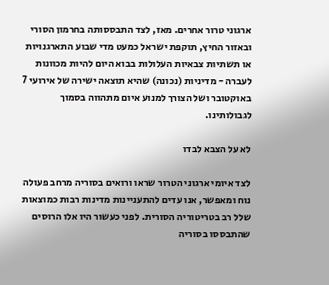ארגוני טרור אחרים. מאז, לצד התבססותה בחרמון הסורי ובאזור החיץ, תוקפת ישראל כמעט מדי שבוע התארגנויות או תשתיות צבאיות העלולות בבוא היום להיות מכוונות לעברה - מדיניות (נכונה) שהיא תוצאה ישירה של אירועי 7 באוקטובר ושל הצורך למנוע איום מתהווה בסמוך לגבולותינו.

לא על הצבא לבדו

לצד איומי ארגוני הטרור שראו ורואים בסוריה מרחב פעולה נוח ומאפשר, אנו עדים להתעניינות מדינות רבות כמוצאות שלל רב בטריטוריה הסורית. לפני כעשור היו אלו הרוסים שהתבססו בסוריה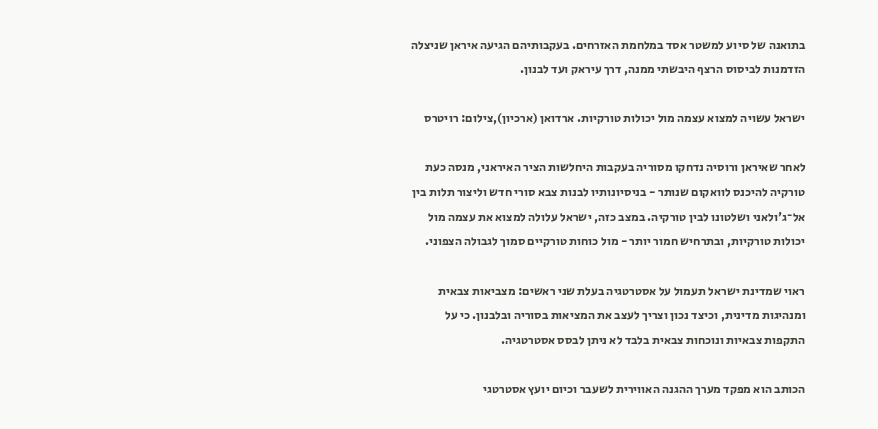בתואנה של סיוע למשטר אסד במלחמת האזרחים. בעקבותיהם הגיעה איראן שניצלה הזדמנות לביסוס הרצף היבשתי ממנה, דרך עיראק ועד לבנון.

ישראל עשויה למצוא עצמה מול יכולות טורקיות. ארדואן (ארכיון),צילום: רויטרס

לאחר שאיראן ורוסיה נדחקו מסוריה בעקבות היחלשות הציר האיראני, מנסה כעת טורקיה להיכנס לוואקום שנותר - בניסיונותיו לבנות צבא סורי חדש וליצור תלות בין אל־ג'ולאני ושלטונו לבין טורקיה. במצב כזה, ישראל עלולה למצוא את עצמה מול יכולות טורקיות, ובתרחיש חמור יותר - מול כוחות טורקיים סמוך לגבולה הצפוני.

ראוי שמדינת ישראל תעמול על אסטרטגיה בעלת שני ראשים: מצביאות צבאית ומנהיגות מדינית, וכיצד נכון וצריך לעצב את המציאות בסוריה ובלבנון. כי על התקפות צבאיות ונוכחות צבאית בלבד לא ניתן לבסס אסטרטגיה.

הכותב הוא מפקד מערך ההגנה האווירית לשעבר וכיום יועץ אסטרטגי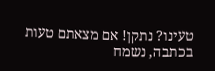טעינו? נתקן! אם מצאתם טעות בכתבה, נשמח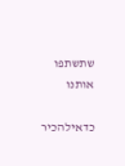שתשתפו אותנו

כדאילהכיר